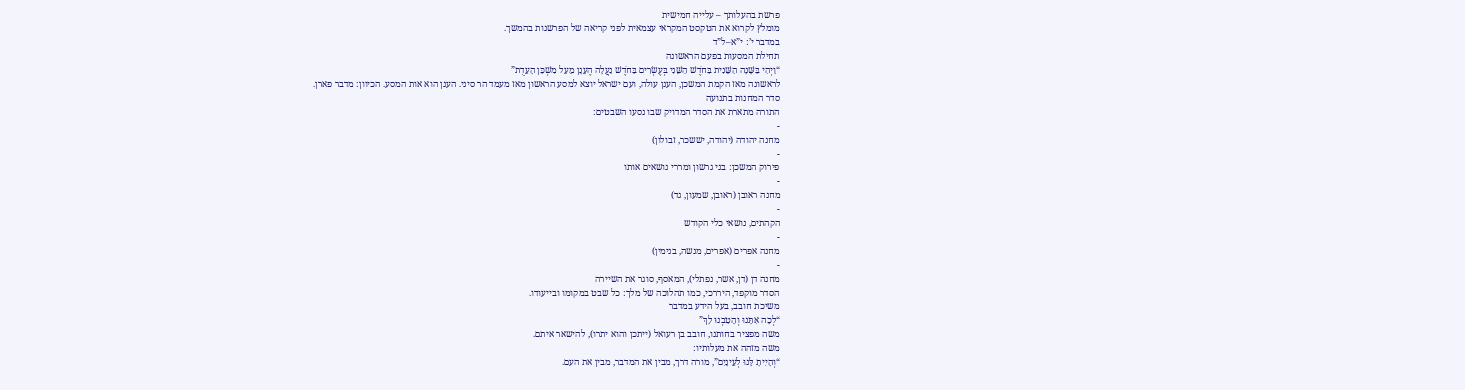פרשת בהעלותך – עלייה חמישית
מומלץ לקרוא את הטקסט המקראי עצמאית לפני קריאה של הפרשנות בהמשך.
במדבר י’: י”א–ל”ד
תחילת המסעות בפעם הראשונה
“וַיְהִי בַּשָּׁנָה הַשֵּׁנִית בַּחֹדֶשׁ הַשֵּׁנִי בְּעֶשְׂרִים בַּחֹדֶשׁ נַעֲלָה הֶעָנָן מֵעַל מִשְׁכַּן הָעֵדֻת”
לראשונה מאז הקמת המשכן, הענן עולה, ועם ישראל יוצא למסע הראשון מאז מעמד הר סיני. הענן הוא אות המסע. הכיוון: מדבר פארן.
סדר המחנות בתנועה
התורה מתארת את הסדר המדויק שבו נסעו השבטים:
-
מחנה יהודה (יהודה, יששכר, זבולון)
-
פירוק המשכן: בני גרשון ומררי נושאים אותו
-
מחנה ראובן (ראובן, שמעון, גד)
-
הקהתים, נושאי כלי הקודש
-
מחנה אפרים (אפרים, מנשה, בנימין)
-
מחנה דן (דן, אשר, נפתלי), המאסף, סוגר את השיירה
הסדר מוקפד, היררכי, כמו תהלוכה של מלך: כל שבט במקומו ובייעודו.
משיכת חובב, בעל הידע במדבר
“לְכָה אִתָּנוּ וְהֵטַבְנוּ לָךְ”
משה מפציר בחותנו, חובב בן רעואל (ייתכן והוא יתרו), להישאר איתם.
משה מזהה את מעלותיו:
“וְהָיִיתָ לָּנוּ לְעֵינָיִם”, מורה דרך, מבין את המדבר, מבין את העם.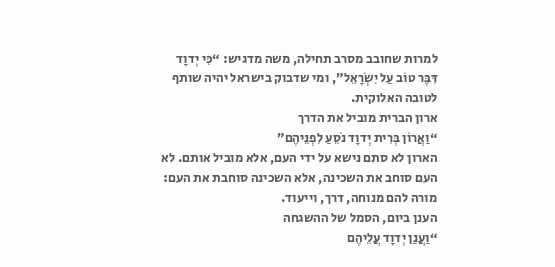למרות שחובב מסרב תחילה, משה מדגיש: “כִּי יְדוָד דִּבֶּר טוֹב עַל יִשְׂרָאֵל”, ומי שדבוק בישראל יהיה שותף לטובה האלוקית.
ארון הברית מוביל את הדרך
“וַאֲרוֹן בְּרִית יְדוָד נֹסֵעַ לִפְנֵיהֶם”
הארון לא סתם נישא על ידי העם, אלא מוביל אותם. לא העם סוחב את השכינה, אלא השכינה סוחבת את העם: מורה להם מנוחה, דרך, וייעוד.
הענן ביום, הסמל של ההשגחה
“וַעֲנַן יְדוָד עֲלֵיהֶם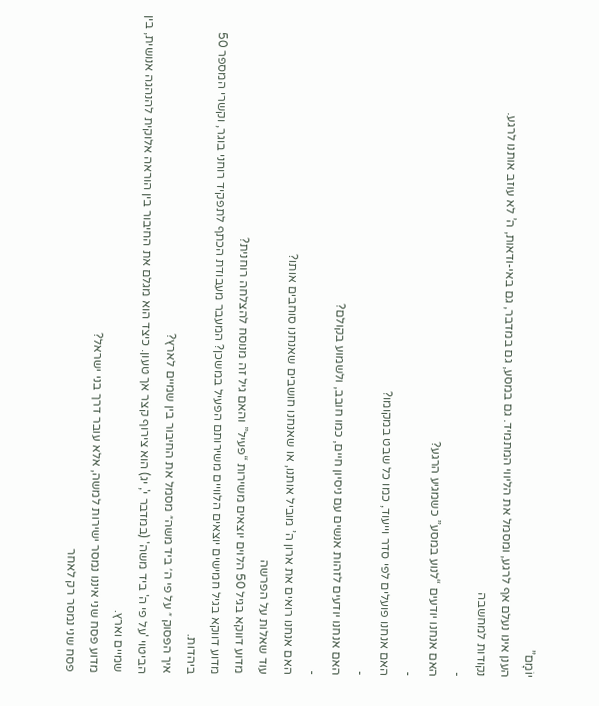יוֹמָם”
הענן אינו נעלם אף לרגע, ומסמל את הליווי המתמיד. גם במסע, גם במדבר, גם באי-ודאות, ה’ לא עוזב אותנו לרגע.
נקודות למחשבה
-
האם אנחנו יודעים “לנוע במסע” כשמגיע הרגע?
-
האם אנחנו פועלים לפי סדר וייעוד, כמו כל שבט במקומו?
-
האם אנחנו יודעים לזהות אנשים עם ניסיון חיים, כמו חובב, ולשמוע בקולם?
-
האם אנחנו רואים את ארון ה’ מוביל אותנו, או שאנחנו חושבים שאנחנו סוחבים אותו?
עוד שאלות על הפרשה
מדוע דווקא בגיל 50 הלוים יוצאים משירות “פעיל” והאם גיל זה מנוסח להצלחה רוחנית?
מדוע דווקא בגיל חמישים יוצאים הלוויים משירותם הפעיל במשכן? המעבר מעבודת הכתף לתפקיד רוחני בוגר, וקשרי המספר 50 ביהדות.
איך הפסוק ״ על פי ה׳ ביד משה״ מסמל את החיבור בין שמיים לארץ?
הביטוי 'על פי ה' ביד משה' (במדבר י', יג) הוא צירוף קצר אך טעון. כיצד הוא מגלם את החיבור בין הוראה אלוקית להנהגה אנושית, בין שמיים וארץ.
מדוע פסח שני איננו נמסר ישירות למשה, אלא עובר דרך בני ישראל?
פסח שני נמסר רק לאחר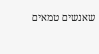שאנשים טמאים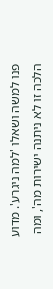פנו למשה ושאלו 'למה ניגרע'. מדוע הלכה זו לא ניתנה ישירות מה', ומה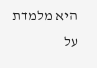היא מלמדת על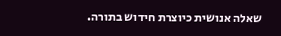שאלה אנושית כיוצרת חידוש בתורה.